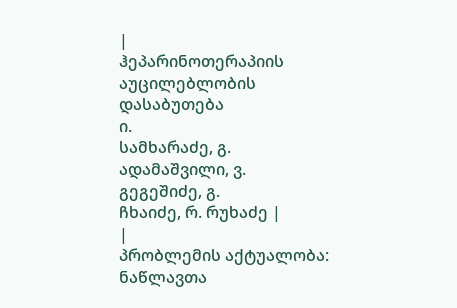|
ჰეპარინოთერაპიის აუცილებლობის
დასაბუთება
ი.
სამხარაძე, გ.
ადამაშვილი, ვ.
გეგეშიძე, გ.
ჩხაიძე, რ. რუხაძე |
|
პრობლემის აქტუალობა: ნაწლავთა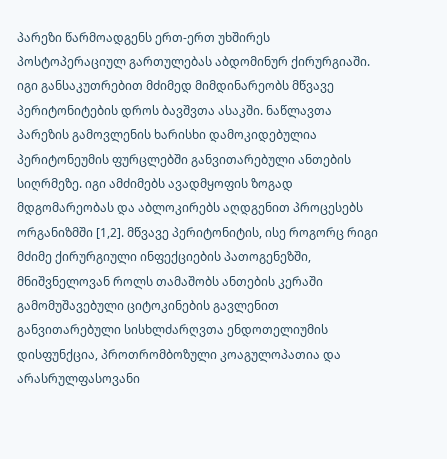პარეზი წარმოადგენს ერთ-ერთ უხშირეს პოსტოპერაციულ გართულებას აბდომინურ ქირურგიაში. იგი განსაკუთრებით მძიმედ მიმდინარეობს მწვავე პერიტონიტების დროს ბავშვთა ასაკში. ნაწლავთა პარეზის გამოვლენის ხარისხი დამოკიდებულია პერიტონეუმის ფურცლებში განვითარებული ანთების სიღრმეზე. იგი ამძიმებს ავადმყოფის ზოგად მდგომარეობას და აბლოკირებს აღდგენით პროცესებს ორგანიზმში [1,2]. მწვავე პერიტონიტის, ისე როგორც რიგი მძიმე ქირურგიული ინფექციების პათოგენეზში, მნიშვნელოვან როლს თამაშობს ანთების კერაში გამომუშავებული ციტოკინების გავლენით განვითარებული სისხლძარღვთა ენდოთელიუმის დისფუნქცია, პროთრომბოზული კოაგულოპათია და არასრულფასოვანი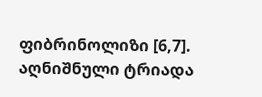ფიბრინოლიზი [6,7]. აღნიშნული ტრიადა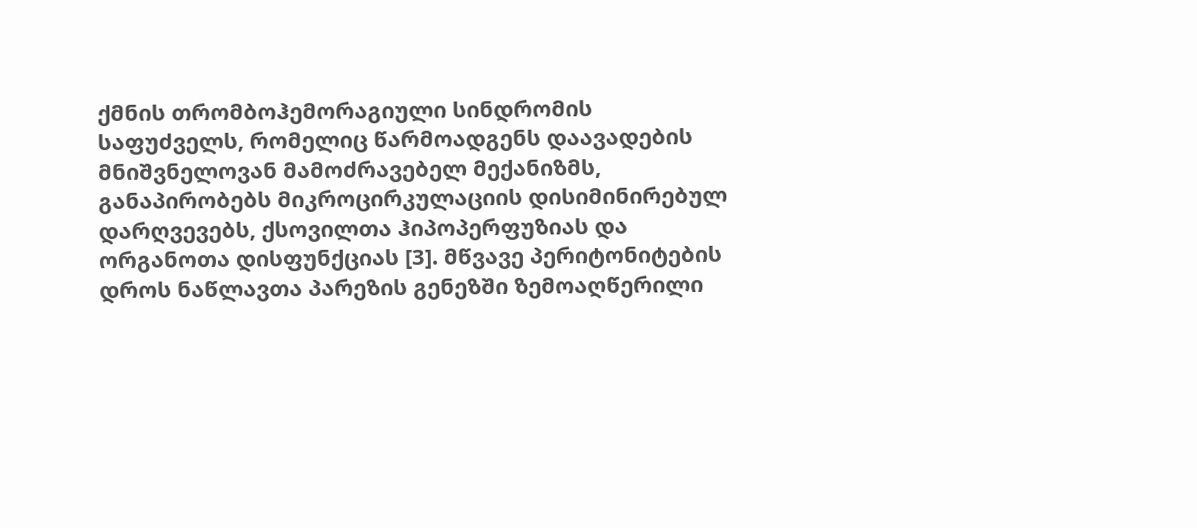ქმნის თრომბოჰემორაგიული სინდრომის საფუძველს, რომელიც წარმოადგენს დაავადების მნიშვნელოვან მამოძრავებელ მექანიზმს, განაპირობებს მიკროცირკულაციის დისიმინირებულ დარღვევებს, ქსოვილთა ჰიპოპერფუზიას და ორგანოთა დისფუნქციას [3]. მწვავე პერიტონიტების დროს ნაწლავთა პარეზის გენეზში ზემოაღწერილი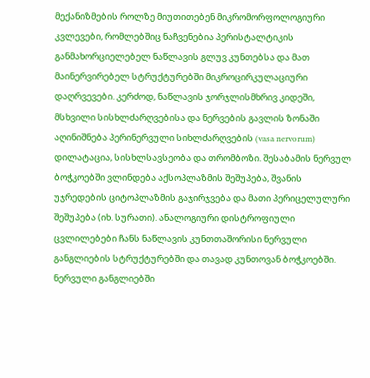მექანიზმების როლზე მიუთითებენ მიკრომორფოლოგიური კვლევები, რომლებშიც ნაჩვენებია პერისტალტიკის განმახორციელებელ ნაწლავის გლუვ კუნთებსა და მათ მაინერვირებელ სტრუქტურებში მიკროცირკულაციური დაღრვევები. კერძოდ, ნაწლავის ჯორჯლისმხრივ კიდეში, მსხვილი სისხლძარღვებისა და ნერვების გავლის ზონაში აღინიშნება პერინერვული სიხლძარღვების (vasa nervorum) დილატაცია, სისხლსავსეობა და თრომბოზი. შესაბამის ნერვულ ბოჭკოებში ვლინდება აქსოპლაზმის შეშუპება, შვანის უჯრედების ციტოპლაზმის გაჯირჯვება და მათი პერიცელულური შეშუპება (იხ. სურათი). ანალოგიური დისტროფიული ცვლილებები ჩანს ნაწლავის კუნთთაშორისი ნერვული განგლიების სტრუქტურებში და თავად კუნთოვან ბოჭკოებში. ნერვული განგლიებში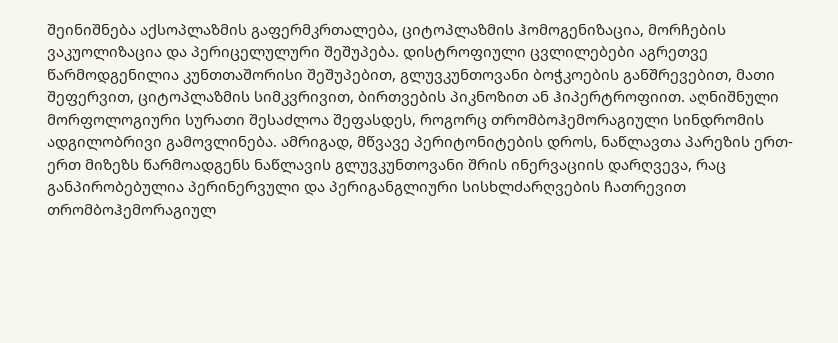შეინიშნება აქსოპლაზმის გაფერმკრთალება, ციტოპლაზმის ჰომოგენიზაცია, მორჩების ვაკუოლიზაცია და პერიცელულური შეშუპება. დისტროფიული ცვლილებები აგრეთვე წარმოდგენილია კუნთთაშორისი შეშუპებით, გლუვკუნთოვანი ბოჭკოების განშრევებით, მათი შეფერვით, ციტოპლაზმის სიმკვრივით, ბირთვების პიკნოზით ან ჰიპერტროფიით. აღნიშნული მორფოლოგიური სურათი შესაძლოა შეფასდეს, როგორც თრომბოჰემორაგიული სინდრომის ადგილობრივი გამოვლინება. ამრიგად, მწვავე პერიტონიტების დროს, ნაწლავთა პარეზის ერთ-ერთ მიზეზს წარმოადგენს ნაწლავის გლუვკუნთოვანი შრის ინერვაციის დარღვევა, რაც განპირობებულია პერინერვული და პერიგანგლიური სისხლძარღვების ჩათრევით თრომბოჰემორაგიულ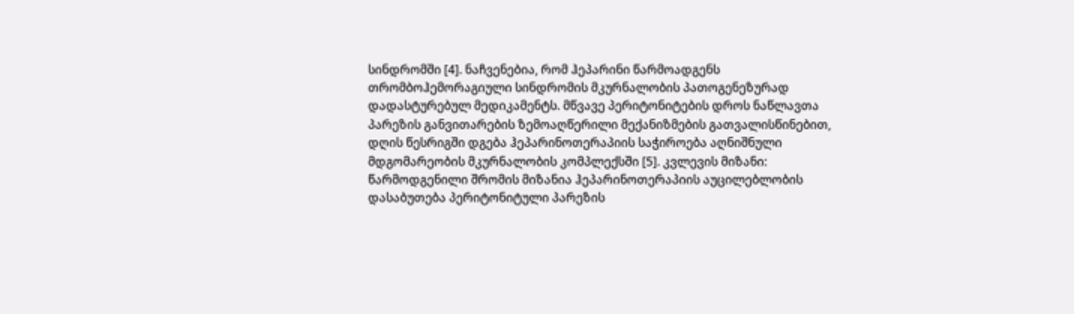სინდრომში [4]. ნაჩვენებია, რომ ჰეპარინი წარმოადგენს თრომბოჰემორაგიული სინდრომის მკურნალობის პათოგენეზურად დადასტურებულ მედიკამენტს. მწვავე პერიტონიტების დროს ნაწლავთა პარეზის განვითარების ზემოაღწერილი მექანიზმების გათვალისწინებით, დღის წესრიგში დგება ჰეპარინოთერაპიის საჭიროება აღნიშნული მდგომარეობის მკურნალობის კომპლექსში [5]. კვლევის მიზანი: წარმოდგენილი შრომის მიზანია ჰეპარინოთერაპიის აუცილებლობის დასაბუთება პერიტონიტული პარეზის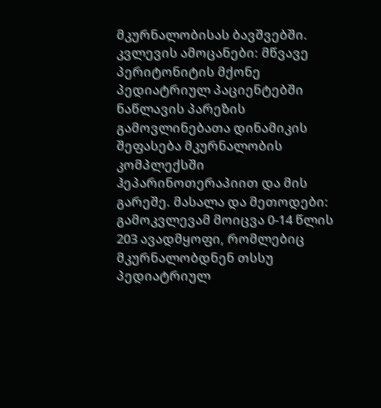მკურნალობისას ბავშვებში. კვლევის ამოცანები: მწვავე პერიტონიტის მქონე პედიატრიულ პაციენტებში ნაწლავის პარეზის გამოვლინებათა დინამიკის შეფასება მკურნალობის კომპლექსში ჰეპარინოთერაპიით და მის გარეშე. მასალა და მეთოდები: გამოკვლევამ მოიცვა 0-14 წლის 203 ავადმყოფი, რომლებიც მკურნალობდნენ თსსუ პედიატრიულ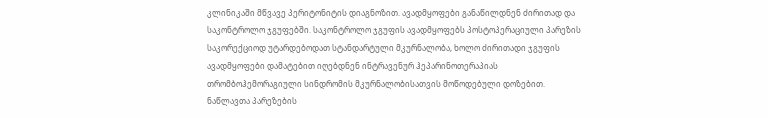კლინიკაში მწვავე პერიტონიტის დიაგნოზით. ავადმყოფები განაწილდნენ ძირითად და საკონტროლო ჯგუფებში. საკონტროლო ჯგუფის ავადმყოფებს პოსტოპერაციული პარეზის საკორექციოდ უტარდებოდათ სტანდარტული მკურნალობა, ხოლო ძირითადი ჯგუფის ავადმყოფები დამატებით იღებდნენ ინტრავენურ ჰეპარინოთერაპიას თრომბოჰემორაგიული სინდრომის მკურნალობისათვის მოწოდებული დოზებით. ნაწლავთა პარეზების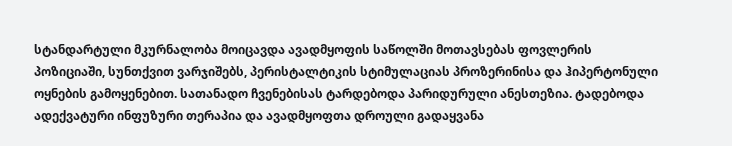სტანდარტული მკურნალობა მოიცავდა ავადმყოფის საწოლში მოთავსებას ფოვლერის პოზიციაში, სუნთქვით ვარჯიშებს, პერისტალტიკის სტიმულაციას პროზერინისა და ჰიპერტონული ოყნების გამოყენებით. სათანადო ჩვენებისას ტარდებოდა პარიდურული ანესთეზია. ტადებოდა ადექვატური ინფუზური თერაპია და ავადმყოფთა დროული გადაყვანა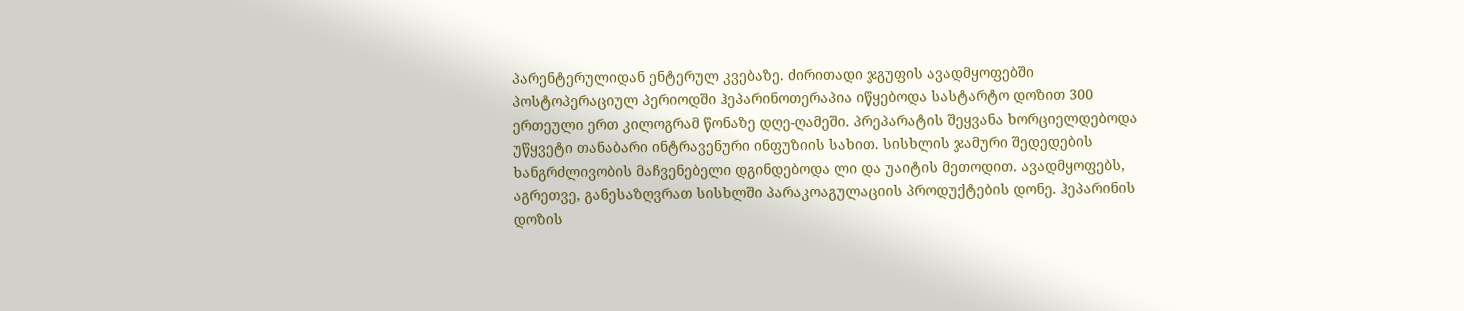პარენტერულიდან ენტერულ კვებაზე. ძირითადი ჯგუფის ავადმყოფებში პოსტოპერაციულ პერიოდში ჰეპარინოთერაპია იწყებოდა სასტარტო დოზით 300 ერთეული ერთ კილოგრამ წონაზე დღე-ღამეში. პრეპარატის შეყვანა ხორციელდებოდა უწყვეტი თანაბარი ინტრავენური ინფუზიის სახით. სისხლის ჯამური შედედების ხანგრძლივობის მაჩვენებელი დგინდებოდა ლი და უაიტის მეთოდით. ავადმყოფებს, აგრეთვე, განესაზღვრათ სისხლში პარაკოაგულაციის პროდუქტების დონე. ჰეპარინის დოზის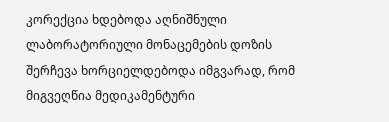კორექცია ხდებოდა აღნიშნული ლაბორატორიული მონაცემების დოზის შერჩევა ხორციელდებოდა იმგვარად, რომ მიგვეღწია მედიკამენტური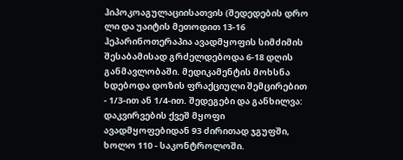ჰიპოკოაგულაციისათვის (შედედების დრო ლი და უაიტის მეთოდით 13-16 ჰეპარინოთერაპია ავადმყოფის სიმძიმის შესაბამისად გრძელდებოდა 6-18 დღის განმავლობაში. მედიკამენტის მოხსნა ხდებოდა დოზის ფრაქციული შემცირებით - 1/3-ით ან 1/4-ით. შედეგები და განხილვა: დაკვირვების ქვეშ მყოფი ავადმყოფებიდან 93 ძირითად ჯგუფში, ხოლო 110 - საკონტროლოში.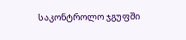საკონტროლო ჯგუფში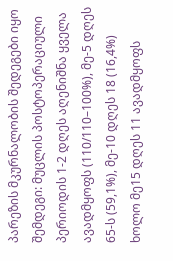პარეზის მკურნალობის შედეგები იყო შემდეგი: მუცლის პოსტოპერაციული პერიოდის 1-2 დღეს აღენიშნა ყველა ავადმყოფს (110/110–100%), მე-5 დღეს 65-ს (59,1%), მე-10 დღეს 18 (16,4%) ხოლო მე15 დღეს 11 ავადმყოფს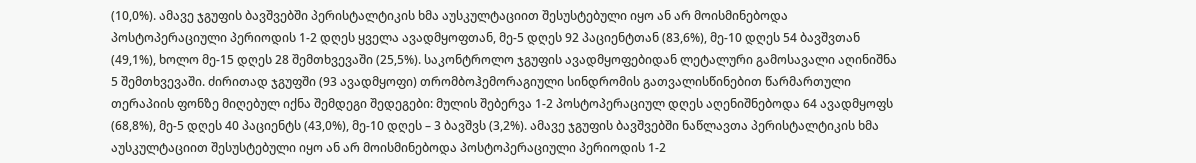(10,0%). ამავე ჯგუფის ბავშვებში პერისტალტიკის ხმა აუსკულტაციით შესუსტებული იყო ან არ მოისმინებოდა პოსტოპერაციული პერიოდის 1-2 დღეს ყველა ავადმყოფთან, მე-5 დღეს 92 პაციენტთან (83,6%), მე-10 დღეს 54 ბავშვთან (49,1%), ხოლო მე-15 დღეს 28 შემთხვევაში (25,5%). საკონტროლო ჯგუფის ავადმყოფებიდან ლეტალური გამოსავალი აღინიშნა 5 შემთხვევაში. ძირითად ჯგუფში (93 ავადმყოფი) თრომბოჰემორაგიული სინდრომის გათვალისწინებით წარმართული თერაპიის ფონზე მიღებულ იქნა შემდეგი შედეგები: მულის შებერვა 1-2 პოსტოპერაციულ დღეს აღენიშნებოდა 64 ავადმყოფს (68,8%), მე-5 დღეს 40 პაციენტს (43,0%), მე-10 დღეს – 3 ბავშვს (3,2%). ამავე ჯგუფის ბავშვებში ნაწლავთა პერისტალტიკის ხმა აუსკულტაციით შესუსტებული იყო ან არ მოისმინებოდა პოსტოპერაციული პერიოდის 1-2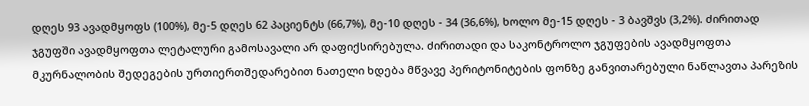დღეს 93 ავადმყოფს (100%), მე-5 დღეს 62 პაციენტს (66,7%), მე-10 დღეს - 34 (36,6%), ხოლო მე-15 დღეს - 3 ბავშვს (3,2%). ძირითად ჯგუფში ავადმყოფთა ლეტალური გამოსავალი არ დაფიქსირებულა. ძირითადი და საკონტროლო ჯგუფების ავადმყოფთა მკურნალობის შედეგების ურთიერთშედარებით ნათელი ხდება მწვავე პერიტონიტების ფონზე განვითარებული ნაწლავთა პარეზის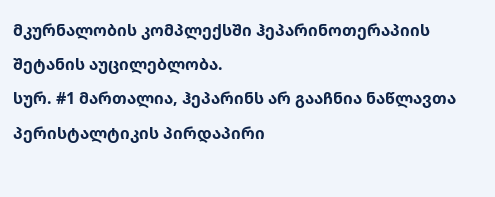მკურნალობის კომპლექსში ჰეპარინოთერაპიის შეტანის აუცილებლობა.
სურ. #1 მართალია, ჰეპარინს არ გააჩნია ნაწლავთა პერისტალტიკის პირდაპირი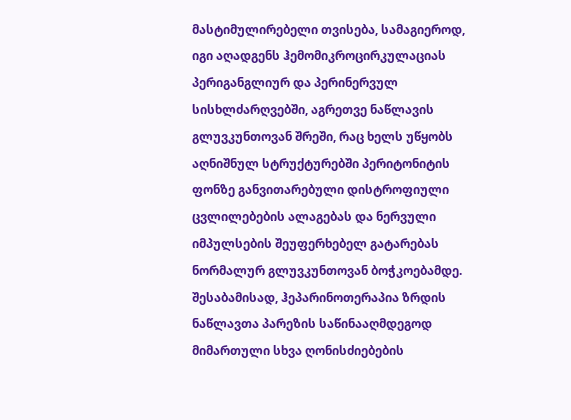მასტიმულირებელი თვისება, სამაგიეროდ, იგი აღადგენს ჰემომიკროცირკულაციას პერიგანგლიურ და პერინერვულ სისხლძარღვებში, აგრეთვე ნაწლავის გლუვკუნთოვან შრეში, რაც ხელს უწყობს აღნიშნულ სტრუქტურებში პერიტონიტის ფონზე განვითარებული დისტროფიული ცვლილებების ალაგებას და ნერვული იმპულსების შეუფერხებელ გატარებას ნორმალურ გლუვკუნთოვან ბოჭკოებამდე. შესაბამისად, ჰეპარინოთერაპია ზრდის ნაწლავთა პარეზის საწინააღმდეგოდ მიმართული სხვა ღონისძიებების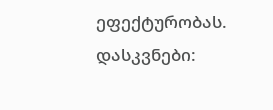ეფექტურობას. დასკვნები: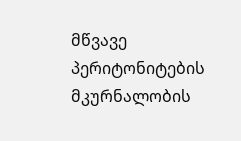მწვავე პერიტონიტების მკურნალობის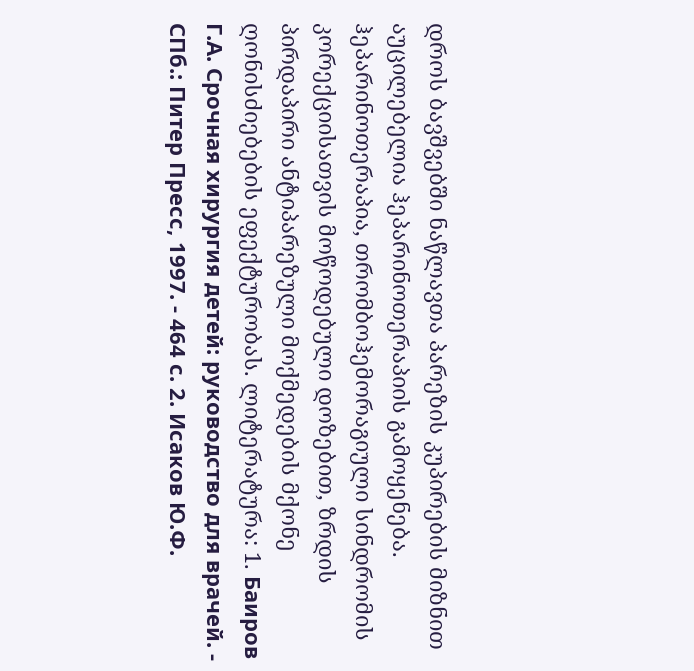დროს ბავშვებში ნაწლავთა პარეზის კუპირების მიზნით აუცილებელია ჰეპარინოთერაპიის გამოყენება. ჰეპარინოთერაპია, თრომბოჰემორაგიული სინდრომის კორექციისათვის მოწოდებული დოზებით, ზრდის პირდაპირი ანტიპარეზული მოქმედების მქონე ღონისძიებების ეფექტურობას. ლიტერატურა: 1. Баиров Г.А. Срочная хирургия детей: руководство для врачей. - СПб.: Питер Пресс, 1997. - 464 с. 2. Исаков Ю.Ф.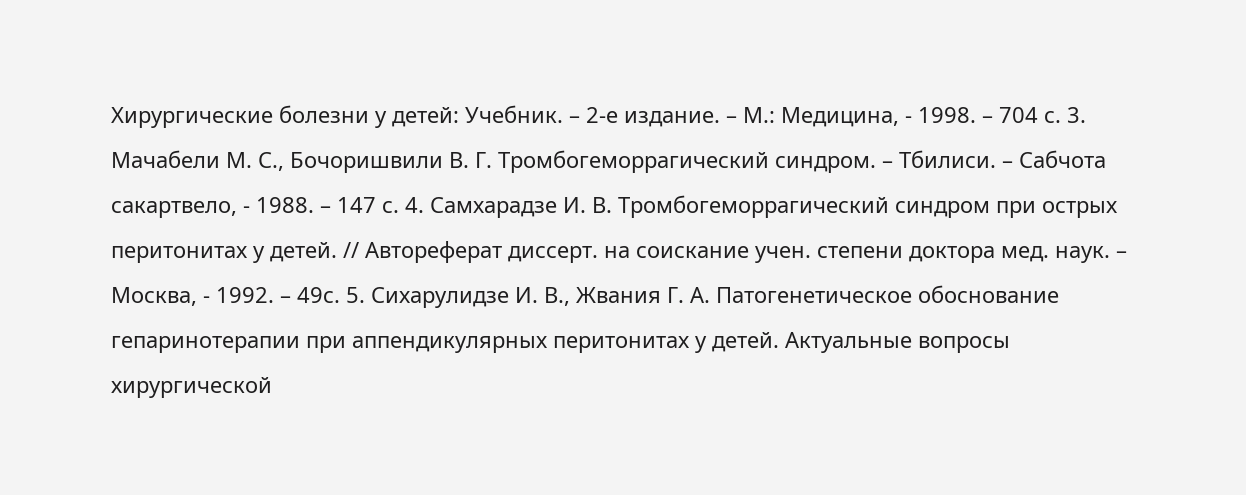Хирургические болезни у детей: Учебник. – 2-е издание. – М.: Медицина, - 1998. – 704 с. 3. Мачабели М. С., Бочоришвили В. Г. Тромбогеморрагический синдром. – Тбилиси. – Сабчота сакартвело, - 1988. – 147 с. 4. Самхарадзе И. В. Тромбогеморрагический синдром при острых перитонитах у детей. // Автореферат диссерт. на соискание учен. степени доктора мед. наук. – Москва, - 1992. – 49с. 5. Сихарулидзе И. В., Жвания Г. А. Патогенетическое обоснование гепаринотерапии при аппендикулярных перитонитах у детей. Актуальные вопросы хирургической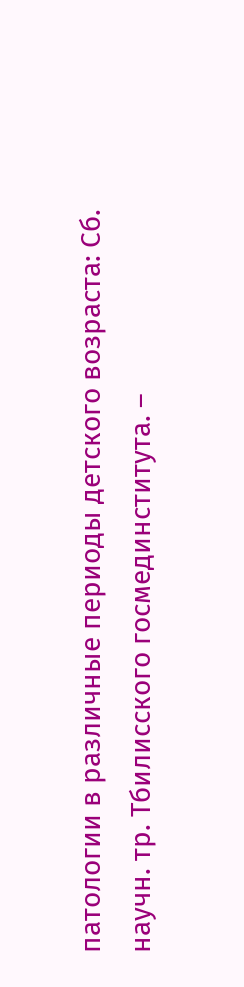патологии в различные периоды детского возраста: Сб. научн. тр. Тбилисского госмединститута. –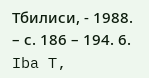Тбилиси, - 1988. – с. 186 – 194. 6. Iba T,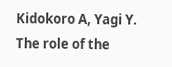Kidokoro A, Yagi Y. The role of the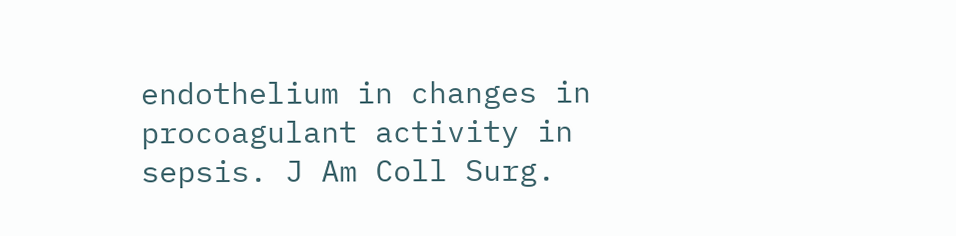endothelium in changes in procoagulant activity in sepsis. J Am Coll Surg.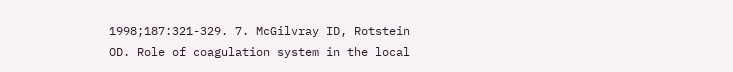1998;187:321-329. 7. McGilvray ID, Rotstein OD. Role of coagulation system in the local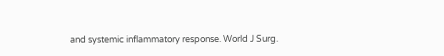and systemic inflammatory response. World J Surg.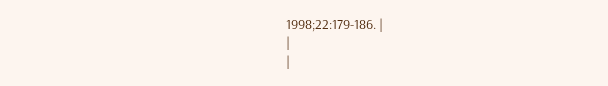1998;22:179-186. |
|
|